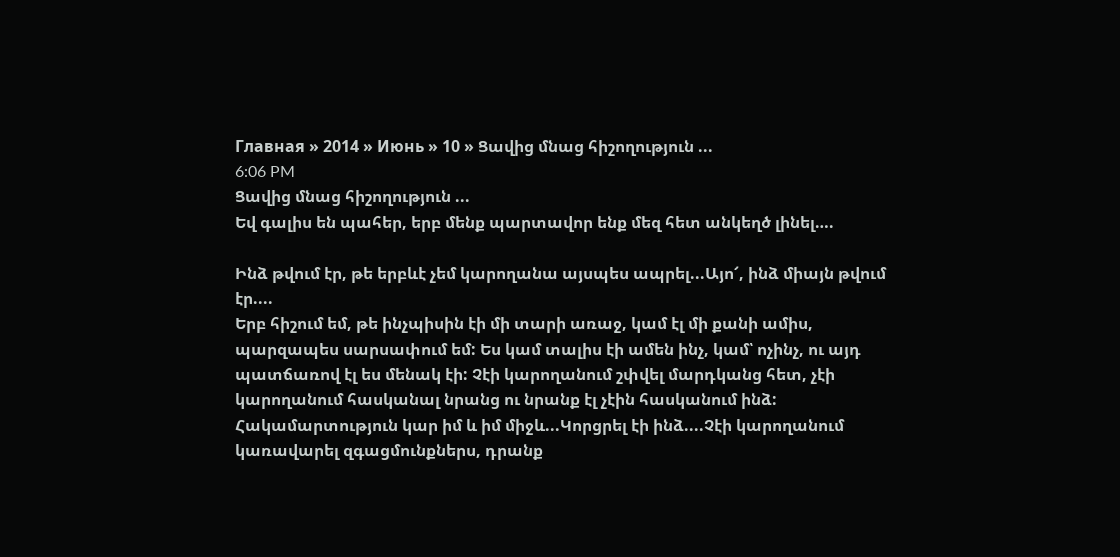Главная » 2014 » Июнь » 10 » Ցավից մնաց հիշողություն ...
6:06 PM
Ցավից մնաց հիշողություն ...
Եվ գալիս են պահեր, երբ մենք պարտավոր ենք մեզ հետ անկեղծ լինել….

Ինձ թվում էր, թե երբևէ չեմ կարողանա այսպես ապրել...Այո՜, ինձ միայն թվում էր....
Երբ հիշում եմ, թե ինչպիսին էի մի տարի առաջ, կամ էլ մի քանի ամիս, պարզապես սարսափում եմ: Ես կամ տալիս էի ամեն ինչ, կամ՝ ոչինչ, ու այդ պատճառով էլ ես մենակ էի: Չէի կարողանում շփվել մարդկանց հետ, չէի կարողանում հասկանալ նրանց ու նրանք էլ չէին հասկանում ինձ: Հակամարտություն կար իմ և իմ միջև...Կորցրել էի ինձ....Չէի կարողանում կառավարել զգացմունքներս, դրանք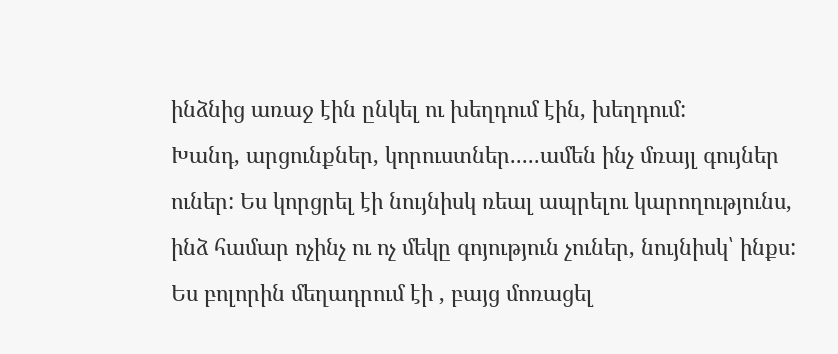ինձնից առաջ էին ընկել ու խեղդում էին, խեղդում:
Խանդ, արցունքներ, կորուստներ.....ամեն ինչ մռայլ գույներ ուներ: Ես կորցրել էի նույնիսկ ռեալ ապրելու կարողությունս, ինձ համար ոչինչ ու ոչ մեկը գոյություն չուներ, նույնիսկ՝ ինքս: Ես բոլորին մեղադրում էի , բայց մոռացել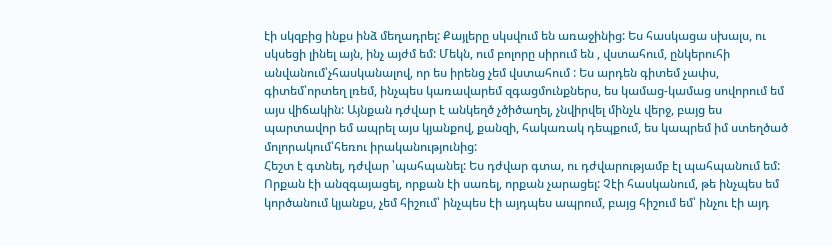էի սկզբից ինքս ինձ մեղադրել: Քայլերը սկսվում են առաջինից: Ես հասկացա սխալս, ու սկսեցի լինել այն, ինչ այժմ եմ: Մեկն, ում բոլորը սիրում են , վստահում, ընկերուհի անվանում՝չհասկանալով, որ ես իրենց չեմ վստահում : Ես արդեն գիտեմ չափս, գիտեմ՝որտեղ լռեմ, ինչպես կառավարեմ զգացմունքներս, ես կամաց-կամաց սովորում եմ այս վիճակին: Այնքան դժվար է անկեղծ չծիծաղել, չնվիրվել մինչև վերջ, բայց ես պարտավոր եմ ապրել այս կյանքով, քանզի, հակառակ դեպքում, ես կապրեմ իմ ստեղծած մոլորակում՝հեռու իրականությունից:
Հեշտ է գտնել, դժվար ՝պահպանել: Ես դժվար գտա, ու դժվարությամբ էլ պահպանում եմ: Որքան էի անզգայացել, որքան էի սառել, որքան չարացել: Չէի հասկանում, թե ինչպես եմ կործանում կյանքս, չեմ հիշում՝ ինչպես էի այդպես ապրում, բայց հիշում եմ՝ ինչու էի այդ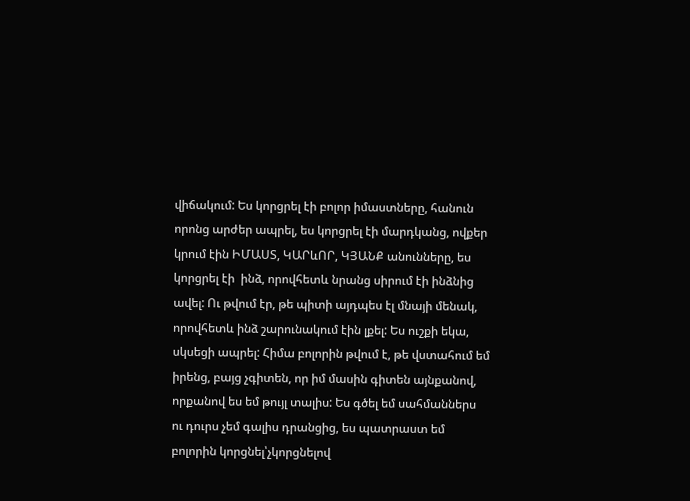վիճակում: Ես կորցրել էի բոլոր իմաստները, հանուն որոնց արժեր ապրել, ես կորցրել էի մարդկանց, ովքեր կրում էին ԻՄԱՍՏ, ԿԱՐևՈՐ, ԿՅԱՆՔ անունները, ես կորցրել էի  ինձ, որովհետև նրանց սիրում էի ինձնից ավել: Ու թվում էր, թե պիտի այդպես էլ մնայի մենակ, որովհետև ինձ շարունակում էին լքել: Ես ուշքի եկա, սկսեցի ապրել: Հիմա բոլորին թվում է, թե վստահում եմ իրենց, բայց չգիտեն, որ իմ մասին գիտեն այնքանով, որքանով ես եմ թույլ տալիս: Ես գծել եմ սահմաններս ու դուրս չեմ գալիս դրանցից, ես պատրաստ եմ բոլորին կորցնել՝չկորցնելով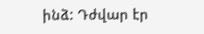ինձ: Դժվար էր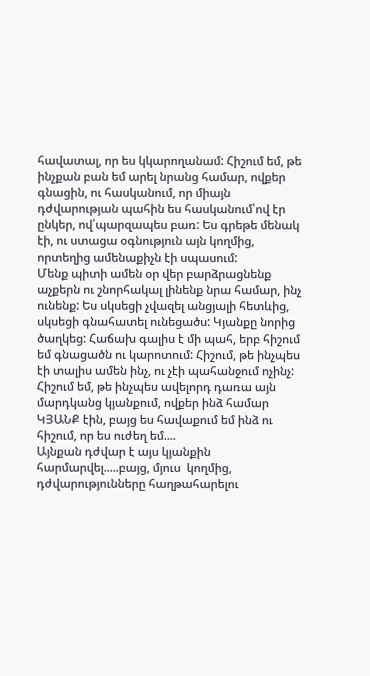հավատալ, որ ես կկարողանամ: Հիշում եմ, թե ինչքան բան եմ արել նրանց համար, ովքեր գնացին, ու հասկանում, որ միայն դժվարության պահին ես հասկանում՝ով էր ընկեր, ով՝պարզապես բառ: Ես գրեթե մենակ էի, ու ստացա օգնություն այն կողմից, որտեղից ամենաքիչն էի սպասում:
Մենք պիտի ամեն օր վեր բարձրացնենք աչքերն ու շնորհակալ լինենք նրա համար, ինչ ունենք: Ես սկսեցի չվազել անցյալի հետևից, սկսեցի գնահատել ունեցածս: Կյանքը նորից ծաղկեց: Հաճախ գալիս է մի պահ, երբ հիշում եմ գնացածն ու կարոտում: Հիշում, թե ինչպես էի տալիս ամեն ինչ, ու չէի պահանջում ոչինչ: Հիշում եմ, թե ինչպես ավելորդ դառա այն մարդկանց կյանքում, ովքեր ինձ համար ԿՅԱՆՔ էին, բայց ես հավաքում եմ ինձ ու հիշում, որ ես ուժեղ եմ....
Այնքան դժվար է այս կյանքին հարմարվել.....բայց, մյուս  կողմից, դժվարությունները հաղթահարելու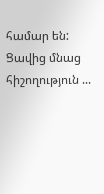համար են: Ցավից մնաց հիշողություն ...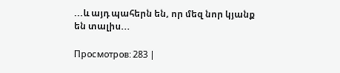...և այդ պահերն են, որ մեզ նոր կյանք են տալիս...

Просмотров: 283 |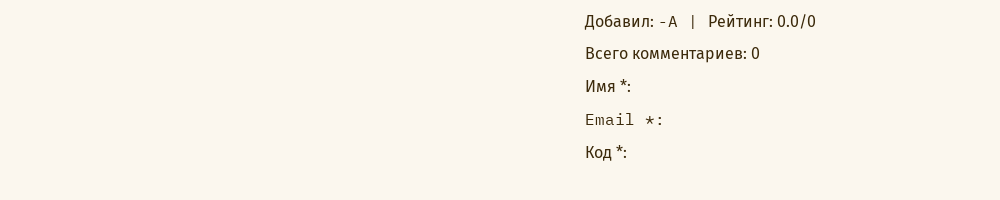Добавил: -A | Рейтинг: 0.0/0
Всего комментариев: 0
Имя *:
Email *:
Код *: